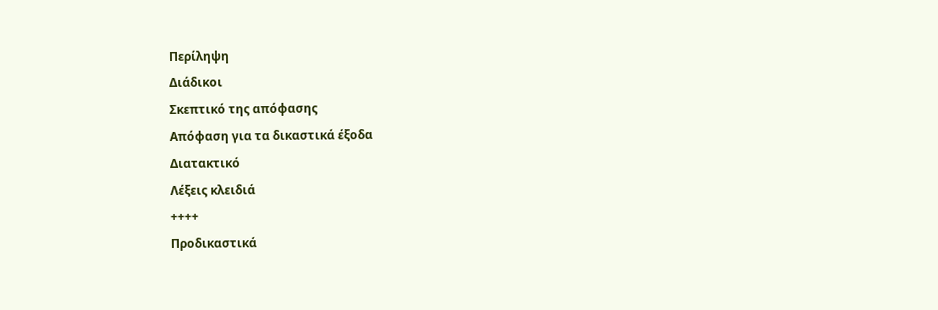Περίληψη
Διάδικοι
Σκεπτικό της απόφασης
Απόφαση για τα δικαστικά έξοδα
Διατακτικό
Λέξεις κλειδιά
++++
Προδικαστικά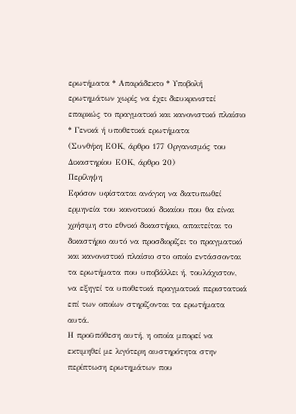ερωτήματα * Απαράδεκτο * Υποβολή ερωτημάτων χωρίς να έχει διευκρινιστεί επαρκώς το πραγματικό και κανονιστικό πλαίσιο * Γενικά ή υποθετικά ερωτήματα
(Συνθήκη ΕΟΚ, άρθρο 177 Οργανισμός του Δικαστηρίου ΕΟΚ, άρθρο 20)
Περίληψη
Εφόσον υφίσταται ανάγκη να διατυπωθεί ερμηνεία του κοινοτικού δικαίου που θα είναι χρήσιμη στο εθνικό δικαστήριο, απαιτείται το δικαστήριο αυτό να προσδιορίζει το πραγματικό και κανονιστικό πλαίσιο στο οποίο εντάσσονται τα ερωτήματα που υποβάλλει ή, τουλάχιστον, να εξηγεί τα υποθετικά πραγματικά περιστατικά επί των οποίων στηρίζονται τα ερωτήματα αυτά.
Η προϋπόθεση αυτή, η οποία μπορεί να εκτιμηθεί με λιγότερη αυστηρότητα στην περίπτωση ερωτημάτων που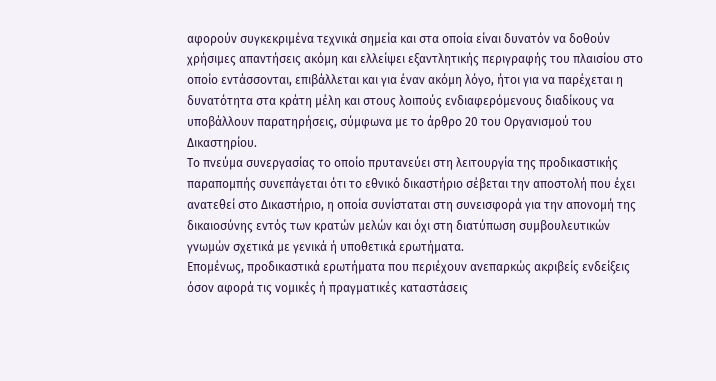αφορούν συγκεκριμένα τεχνικά σημεία και στα οποία είναι δυνατόν να δοθούν χρήσιμες απαντήσεις ακόμη και ελλείψει εξαντλητικής περιγραφής του πλαισίου στο οποίο εντάσσονται, επιβάλλεται και για έναν ακόμη λόγο, ήτοι για να παρέχεται η δυνατότητα στα κράτη μέλη και στους λοιπούς ενδιαφερόμενους διαδίκους να υποβάλλουν παρατηρήσεις, σύμφωνα με το άρθρο 20 του Oργανισμού του Δικαστηρίου.
Το πνεύμα συνεργασίας το οποίο πρυτανεύει στη λειτουργία της προδικαστικής παραπομπής συνεπάγεται ότι το εθνικό δικαστήριο σέβεται την αποστολή που έχει ανατεθεί στο Δικαστήριο, η οποία συνίσταται στη συνεισφορά για την απονομή της δικαιοσύνης εντός των κρατών μελών και όχι στη διατύπωση συμβουλευτικών γνωμών σχετικά με γενικά ή υποθετικά ερωτήματα.
Επομένως, προδικαστικά ερωτήματα που περιέχουν ανεπαρκώς ακριβείς ενδείξεις όσον αφορά τις νομικές ή πραγματικές καταστάσεις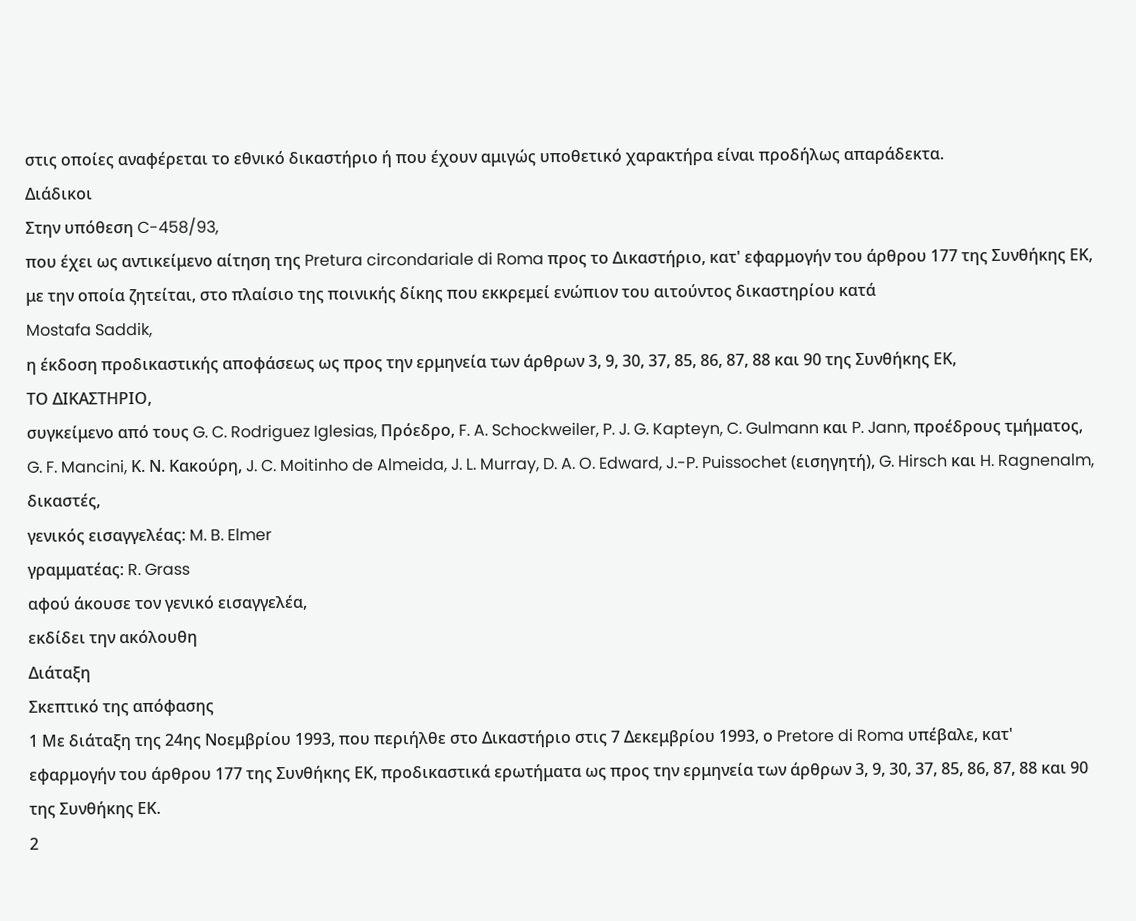στις οποίες αναφέρεται το εθνικό δικαστήριο ή που έχουν αμιγώς υποθετικό χαρακτήρα είναι προδήλως απαράδεκτα.
Διάδικοι
Στην υπόθεση C-458/93,
που έχει ως αντικείμενο αίτηση της Pretura circondariale di Roma προς το Δικαστήριο, κατ' εφαρμογήν του άρθρου 177 της Συνθήκης ΕΚ, με την οποία ζητείται, στο πλαίσιο της ποινικής δίκης που εκκρεμεί ενώπιον του αιτούντος δικαστηρίου κατά
Mostafa Saddik,
η έκδοση προδικαστικής αποφάσεως ως προς την ερμηνεία των άρθρων 3, 9, 30, 37, 85, 86, 87, 88 και 90 της Συνθήκης ΕΚ,
ΤΟ ΔΙΚΑΣΤΗΡΙΟ,
συγκείμενο από τους G. C. Rodriguez Iglesias, Πρόεδρο, F. A. Schockweiler, P. J. G. Kapteyn, C. Gulmann και P. Jann, προέδρους τμήματος, G. F. Mancini, Κ. Ν. Κακούρη, J. C. Moitinho de Almeida, J. L. Murray, D. A. O. Edward, J.-P. Puissochet (εισηγητή), G. Hirsch και H. Ragnenalm, δικαστές,
γενικός εισαγγελέας: M. B. Elmer
γραμματέας: R. Grass
αφού άκουσε τον γενικό εισαγγελέα,
εκδίδει την ακόλουθη
Διάταξη
Σκεπτικό της απόφασης
1 Με διάταξη της 24ης Νοεμβρίου 1993, που περιήλθε στο Δικαστήριο στις 7 Δεκεμβρίου 1993, ο Pretore di Roma υπέβαλε, κατ' εφαρμογήν του άρθρου 177 της Συνθήκης ΕΚ, προδικαστικά ερωτήματα ως προς την ερμηνεία των άρθρων 3, 9, 30, 37, 85, 86, 87, 88 και 90 της Συνθήκης ΕΚ.
2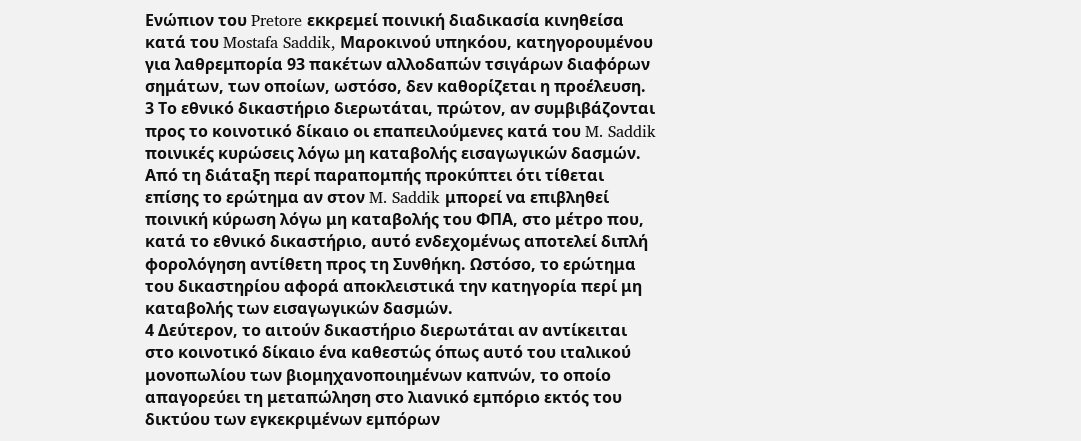Ενώπιον του Pretore εκκρεμεί ποινική διαδικασία κινηθείσα κατά του Mostafa Saddik, Μαροκινού υπηκόου, κατηγορουμένου για λαθρεμπορία 93 πακέτων αλλοδαπών τσιγάρων διαφόρων σημάτων, των οποίων, ωστόσο, δεν καθορίζεται η προέλευση.
3 Το εθνικό δικαστήριο διερωτάται, πρώτον, αν συμβιβάζονται προς το κοινοτικό δίκαιο οι επαπειλούμενες κατά του M. Saddik ποινικές κυρώσεις λόγω μη καταβολής εισαγωγικών δασμών. Από τη διάταξη περί παραπομπής προκύπτει ότι τίθεται επίσης το ερώτημα αν στον M. Saddik μπορεί να επιβληθεί ποινική κύρωση λόγω μη καταβολής του ΦΠΑ, στο μέτρο που, κατά το εθνικό δικαστήριο, αυτό ενδεχομένως αποτελεί διπλή φορολόγηση αντίθετη προς τη Συνθήκη. Ωστόσο, το ερώτημα του δικαστηρίου αφορά αποκλειστικά την κατηγορία περί μη καταβολής των εισαγωγικών δασμών.
4 Δεύτερον, το αιτούν δικαστήριο διερωτάται αν αντίκειται στο κοινοτικό δίκαιο ένα καθεστώς όπως αυτό του ιταλικού μονοπωλίου των βιομηχανοποιημένων καπνών, το οποίο απαγορεύει τη μεταπώληση στο λιανικό εμπόριο εκτός του δικτύου των εγκεκριμένων εμπόρων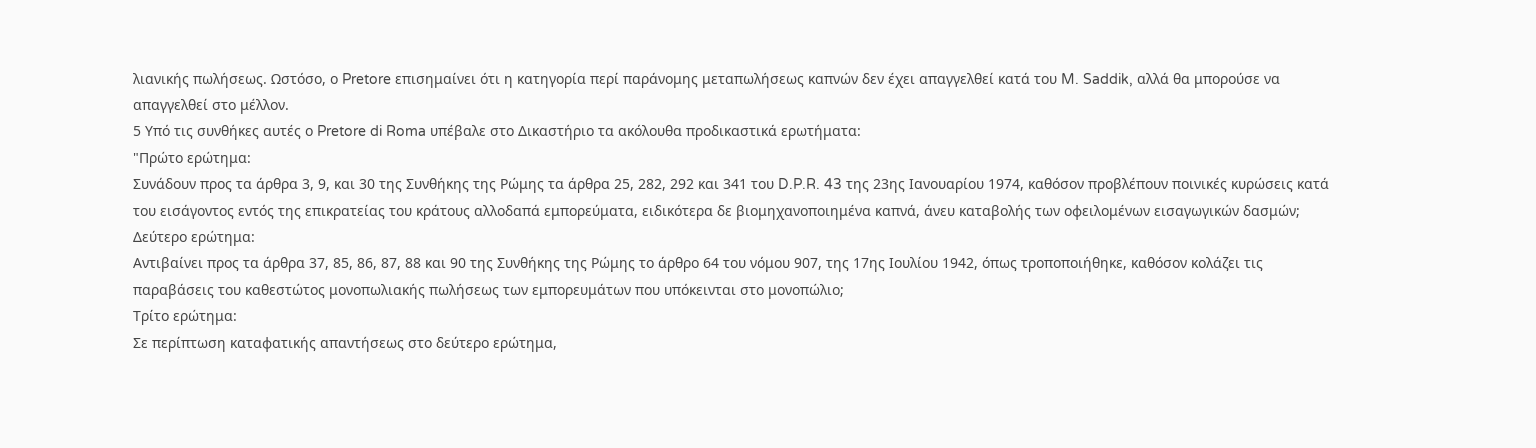λιανικής πωλήσεως. Ωστόσο, ο Pretore επισημαίνει ότι η κατηγορία περί παράνομης μεταπωλήσεως καπνών δεν έχει απαγγελθεί κατά του M. Saddik, αλλά θα μπορούσε να απαγγελθεί στο μέλλον.
5 Υπό τις συνθήκες αυτές ο Pretore di Roma υπέβαλε στο Δικαστήριο τα ακόλουθα προδικαστικά ερωτήματα:
"Πρώτο ερώτημα:
Συνάδουν προς τα άρθρα 3, 9, και 30 της Συνθήκης της Ρώμης τα άρθρα 25, 282, 292 και 341 του D.P.R. 43 της 23ης Ιανουαρίου 1974, καθόσον προβλέπουν ποινικές κυρώσεις κατά του εισάγοντος εντός της επικρατείας του κράτους αλλοδαπά εμπορεύματα, ειδικότερα δε βιομηχανοποιημένα καπνά, άνευ καταβολής των οφειλομένων εισαγωγικών δασμών;
Δεύτερο ερώτημα:
Αντιβαίνει προς τα άρθρα 37, 85, 86, 87, 88 και 90 της Συνθήκης της Ρώμης το άρθρο 64 του νόμου 907, της 17ης Ιουλίου 1942, όπως τροποποιήθηκε, καθόσον κολάζει τις παραβάσεις του καθεστώτος μονοπωλιακής πωλήσεως των εμπορευμάτων που υπόκεινται στο μονοπώλιο;
Τρίτο ερώτημα:
Σε περίπτωση καταφατικής απαντήσεως στο δεύτερο ερώτημα,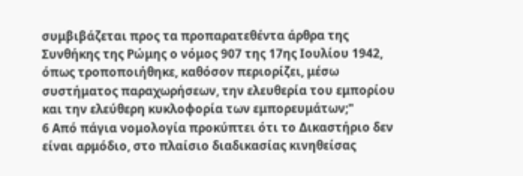συμβιβάζεται προς τα προπαρατεθέντα άρθρα της Συνθήκης της Ρώμης ο νόμος 907 της 17ης Ιουλίου 1942, όπως τροποποιήθηκε, καθόσον περιορίζει, μέσω συστήματος παραχωρήσεων, την ελευθερία του εμπορίου και την ελεύθερη κυκλοφορία των εμπορευμάτων;"
6 Από πάγια νομολογία προκύπτει ότι το Δικαστήριο δεν είναι αρμόδιο, στο πλαίσιο διαδικασίας κινηθείσας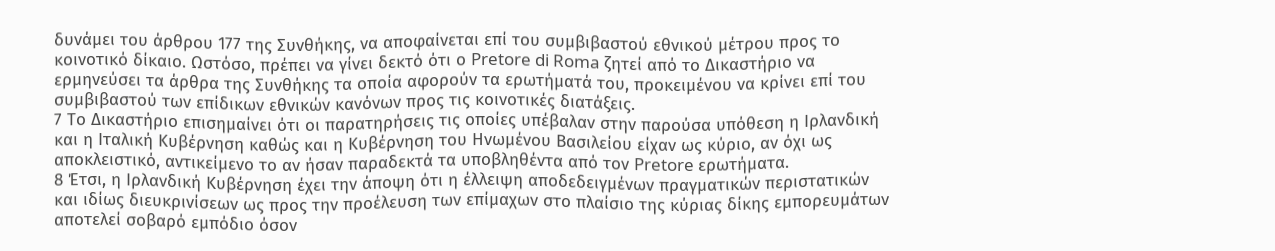δυνάμει του άρθρου 177 της Συνθήκης, να αποφαίνεται επί του συμβιβαστού εθνικού μέτρου προς το κοινοτικό δίκαιο. Ωστόσο, πρέπει να γίνει δεκτό ότι ο Pretore di Roma ζητεί από το Δικαστήριο να ερμηνεύσει τα άρθρα της Συνθήκης τα οποία αφορούν τα ερωτήματά του, προκειμένου να κρίνει επί του συμβιβαστού των επίδικων εθνικών κανόνων προς τις κοινοτικές διατάξεις.
7 Το Δικαστήριο επισημαίνει ότι οι παρατηρήσεις τις οποίες υπέβαλαν στην παρούσα υπόθεση η Ιρλανδική και η Ιταλική Κυβέρνηση καθώς και η Κυβέρνηση του Ηνωμένου Βασιλείου είχαν ως κύριο, αν όχι ως αποκλειστικό, αντικείμενο το αν ήσαν παραδεκτά τα υποβληθέντα από τον Pretore ερωτήματα.
8 Έτσι, η Ιρλανδική Κυβέρνηση έχει την άποψη ότι η έλλειψη αποδεδειγμένων πραγματικών περιστατικών και ιδίως διευκρινίσεων ως προς την προέλευση των επίμαχων στο πλαίσιο της κύριας δίκης εμπορευμάτων αποτελεί σοβαρό εμπόδιο όσον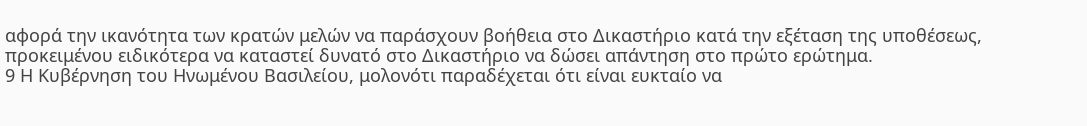αφορά την ικανότητα των κρατών μελών να παράσχουν βοήθεια στο Δικαστήριο κατά την εξέταση της υποθέσεως, προκειμένου ειδικότερα να καταστεί δυνατό στο Δικαστήριο να δώσει απάντηση στο πρώτο ερώτημα.
9 Η Κυβέρνηση του Ηνωμένου Βασιλείου, μολονότι παραδέχεται ότι είναι ευκταίο να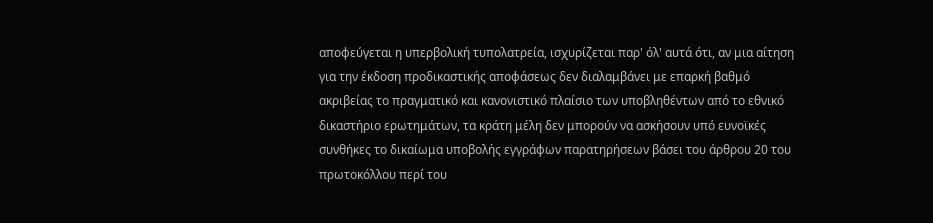αποφεύγεται η υπερβολική τυπολατρεία, ισχυρίζεται παρ' όλ' αυτά ότι, αν μια αίτηση για την έκδοση προδικαστικής αποφάσεως δεν διαλαμβάνει με επαρκή βαθμό ακριβείας το πραγματικό και κανονιστικό πλαίσιο των υποβληθέντων από το εθνικό δικαστήριο ερωτημάτων, τα κράτη μέλη δεν μπορούν να ασκήσουν υπό ευνοϊκές συνθήκες το δικαίωμα υποβολής εγγράφων παρατηρήσεων βάσει του άρθρου 20 του πρωτοκόλλου περί του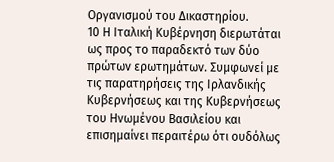Οργανισμού του Δικαστηρίου.
10 Η Ιταλική Κυβέρνηση διερωτάται ως προς το παραδεκτό των δύο πρώτων ερωτημάτων. Συμφωνεί με τις παρατηρήσεις της Ιρλανδικής Κυβερνήσεως και της Κυβερνήσεως του Ηνωμένου Βασιλείου και επισημαίνει περαιτέρω ότι ουδόλως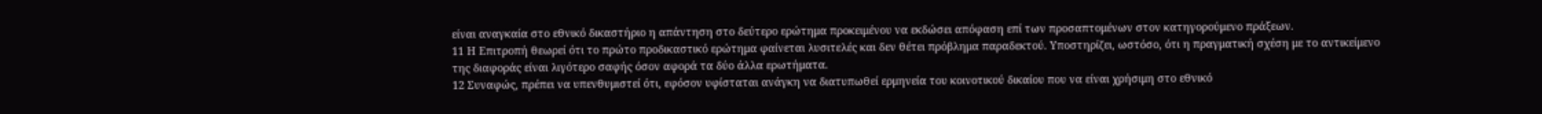είναι αναγκαία στο εθνικό δικαστήριο η απάντηση στο δεύτερο ερώτημα προκειμένου να εκδώσει απόφαση επί των προσαπτομένων στον κατηγορούμενο πράξεων.
11 Η Επιτροπή θεωρεί ότι το πρώτο προδικαστικό ερώτημα φαίνεται λυσιτελές και δεν θέτει πρόβλημα παραδεκτού. Υποστηρίζει, ωστόσο, ότι η πραγματική σχέση με το αντικείμενο της διαφοράς είναι λιγότερο σαφής όσον αφορά τα δύο άλλα ερωτήματα.
12 Συναφώς, πρέπει να υπενθυμιστεί ότι, εφόσον υφίσταται ανάγκη να διατυπωθεί ερμηνεία του κοινοτικού δικαίου που να είναι χρήσιμη στο εθνικό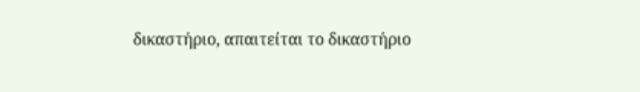δικαστήριο, απαιτείται το δικαστήριο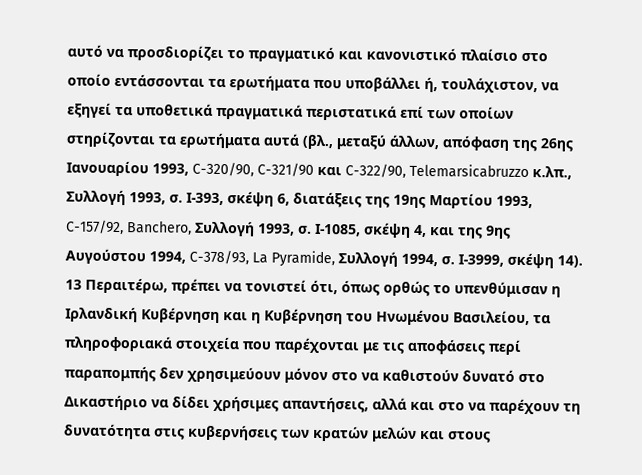αυτό να προσδιορίζει το πραγματικό και κανονιστικό πλαίσιο στο οποίο εντάσσονται τα ερωτήματα που υποβάλλει ή, τουλάχιστον, να εξηγεί τα υποθετικά πραγματικά περιστατικά επί των οποίων στηρίζονται τα ερωτήματα αυτά (βλ., μεταξύ άλλων, απόφαση της 26ης Ιανουαρίου 1993, C-320/90, C-321/90 και C-322/90, Telemarsicabruzzo κ.λπ., Συλλογή 1993, σ. Ι-393, σκέψη 6, διατάξεις της 19ης Μαρτίου 1993, C-157/92, Banchero, Συλλογή 1993, σ. Ι-1085, σκέψη 4, και της 9ης Αυγούστου 1994, C-378/93, La Pyramide, Συλλογή 1994, σ. Ι-3999, σκέψη 14).
13 Περαιτέρω, πρέπει να τονιστεί ότι, όπως ορθώς το υπενθύμισαν η Ιρλανδική Κυβέρνηση και η Κυβέρνηση του Ηνωμένου Βασιλείου, τα πληροφοριακά στοιχεία που παρέχονται με τις αποφάσεις περί παραπομπής δεν χρησιμεύουν μόνον στο να καθιστούν δυνατό στο Δικαστήριο να δίδει χρήσιμες απαντήσεις, αλλά και στο να παρέχουν τη δυνατότητα στις κυβερνήσεις των κρατών μελών και στους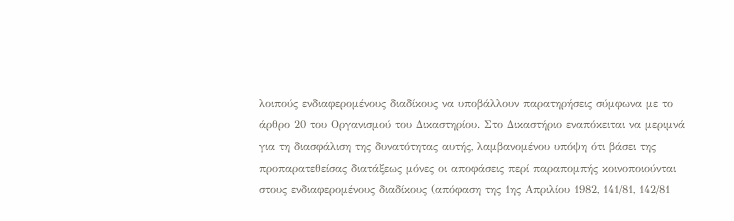λοιπούς ενδιαφερομένους διαδίκους να υποβάλλουν παρατηρήσεις σύμφωνα με το άρθρο 20 του Οργανισμού του Δικαστηρίου. Στο Δικαστήριο εναπόκειται να μεριμνά για τη διασφάλιση της δυνατότητας αυτής, λαμβανομένου υπόψη ότι βάσει της προπαρατεθείσας διατάξεως μόνες οι αποφάσεις περί παραπομπής κοινοποιούνται στους ενδιαφερομένους διαδίκους (απόφαση της 1ης Απριλίου 1982, 141/81, 142/81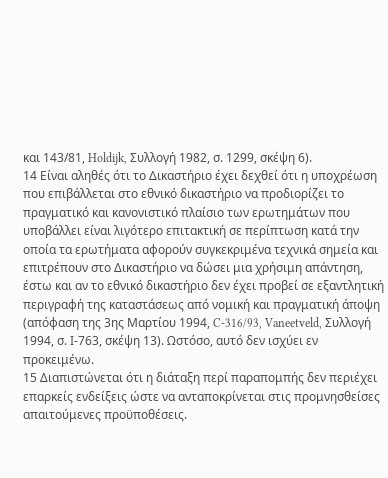και 143/81, Holdijk, Συλλογή 1982, σ. 1299, σκέψη 6).
14 Είναι αληθές ότι το Δικαστήριο έχει δεχθεί ότι η υποχρέωση που επιβάλλεται στο εθνικό δικαστήριο να προδιορίζει το πραγματικό και κανονιστικό πλαίσιο των ερωτημάτων που υποβάλλει είναι λιγότερο επιτακτική σε περίπτωση κατά την οποία τα ερωτήματα αφορούν συγκεκριμένα τεχνικά σημεία και επιτρέπουν στο Δικαστήριο να δώσει μια χρήσιμη απάντηση, έστω και αν το εθνικό δικαστήριο δεν έχει προβεί σε εξαντλητική περιγραφή της καταστάσεως από νομική και πραγματική άποψη (απόφαση της 3ης Μαρτίου 1994, C-316/93, Vaneetveld, Συλλογή 1994, σ. Ι-763, σκέψη 13). Ωστόσο, αυτό δεν ισχύει εν προκειμένω.
15 Διαπιστώνεται ότι η διάταξη περί παραπομπής δεν περιέχει επαρκείς ενδείξεις ώστε να ανταποκρίνεται στις προμνησθείσες απαιτούμενες προϋποθέσεις.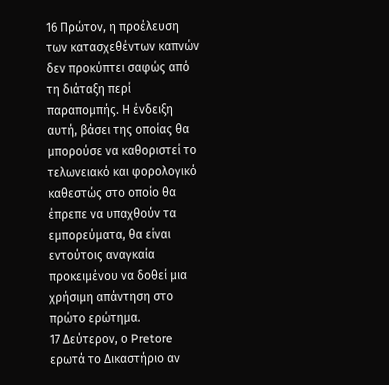16 Πρώτον, η προέλευση των κατασχεθέντων καπνών δεν προκύπτει σαφώς από τη διάταξη περί παραπομπής. Η ένδειξη αυτή, βάσει της οποίας θα μπορούσε να καθοριστεί το τελωνειακό και φορολογικό καθεστώς στο οποίο θα έπρεπε να υπαχθούν τα εμπορεύματα, θα είναι εντούτοις αναγκαία προκειμένου να δοθεί μια χρήσιμη απάντηση στο πρώτο ερώτημα.
17 Δεύτερον, ο Pretore ερωτά το Δικαστήριο αν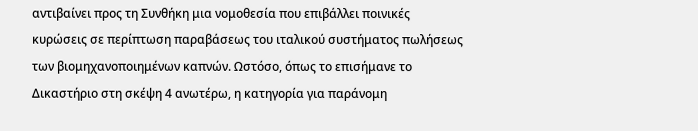αντιβαίνει προς τη Συνθήκη μια νομοθεσία που επιβάλλει ποινικές κυρώσεις σε περίπτωση παραβάσεως του ιταλικού συστήματος πωλήσεως των βιομηχανοποιημένων καπνών. Ωστόσο, όπως το επισήμανε το Δικαστήριο στη σκέψη 4 ανωτέρω, η κατηγορία για παράνομη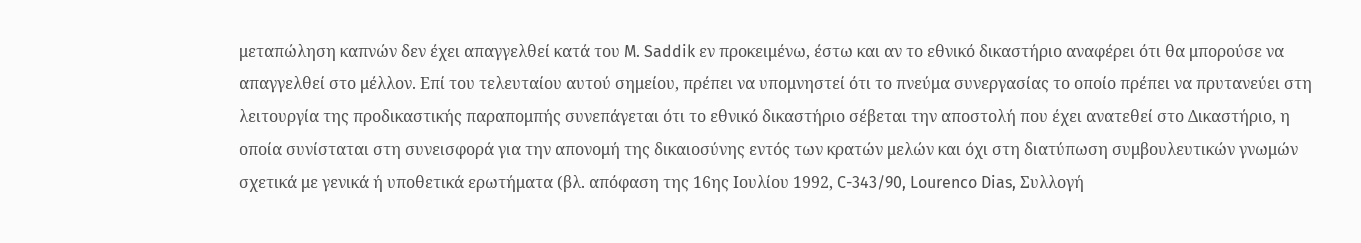μεταπώληση καπνών δεν έχει απαγγελθεί κατά του M. Saddik εν προκειμένω, έστω και αν το εθνικό δικαστήριο αναφέρει ότι θα μπορούσε να απαγγελθεί στο μέλλον. Επί του τελευταίου αυτού σημείου, πρέπει να υπομνηστεί ότι το πνεύμα συνεργασίας το οποίο πρέπει να πρυτανεύει στη λειτουργία της προδικαστικής παραπομπής συνεπάγεται ότι το εθνικό δικαστήριο σέβεται την αποστολή που έχει ανατεθεί στο Δικαστήριο, η οποία συνίσταται στη συνεισφορά για την απονομή της δικαιοσύνης εντός των κρατών μελών και όχι στη διατύπωση συμβουλευτικών γνωμών σχετικά με γενικά ή υποθετικά ερωτήματα (βλ. απόφαση της 16ης Ιουλίου 1992, C-343/90, Lourenco Dias, Συλλογή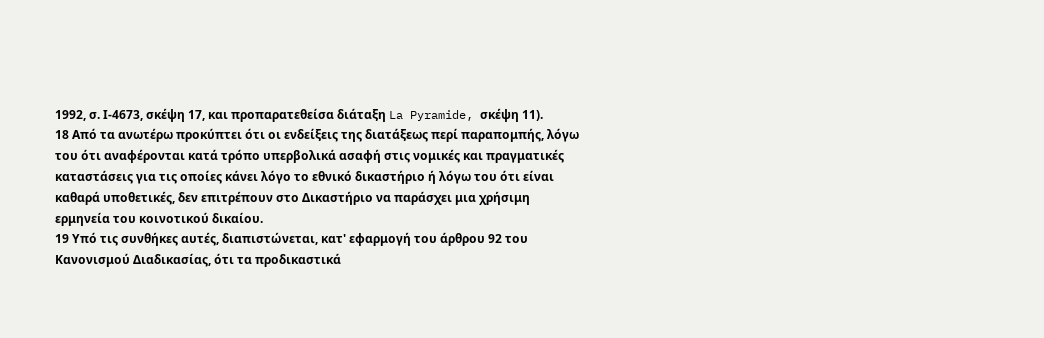1992, σ. Ι-4673, σκέψη 17, και προπαρατεθείσα διάταξη La Pyramide, σκέψη 11).
18 Από τα ανωτέρω προκύπτει ότι οι ενδείξεις της διατάξεως περί παραπομπής, λόγω του ότι αναφέρονται κατά τρόπο υπερβολικά ασαφή στις νομικές και πραγματικές καταστάσεις για τις οποίες κάνει λόγο το εθνικό δικαστήριο ή λόγω του ότι είναι καθαρά υποθετικές, δεν επιτρέπουν στο Δικαστήριο να παράσχει μια χρήσιμη ερμηνεία του κοινοτικού δικαίου.
19 Υπό τις συνθήκες αυτές, διαπιστώνεται, κατ' εφαρμογή του άρθρου 92 του Κανονισμού Διαδικασίας, ότι τα προδικαστικά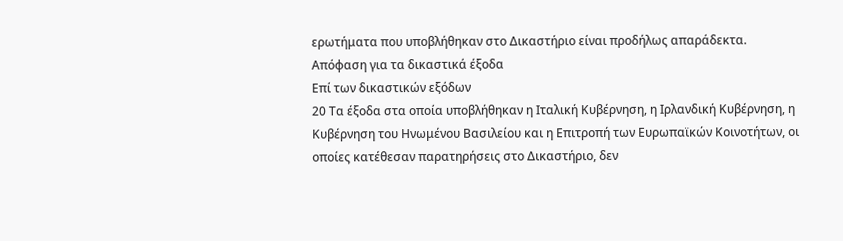ερωτήματα που υποβλήθηκαν στο Δικαστήριο είναι προδήλως απαράδεκτα.
Απόφαση για τα δικαστικά έξοδα
Επί των δικαστικών εξόδων
20 Τα έξοδα στα οποία υποβλήθηκαν η Ιταλική Κυβέρνηση, η Ιρλανδική Κυβέρνηση, η Κυβέρνηση του Ηνωμένου Βασιλείου και η Επιτροπή των Ευρωπαϊκών Κοινοτήτων, οι οποίες κατέθεσαν παρατηρήσεις στο Δικαστήριο, δεν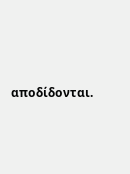αποδίδονται.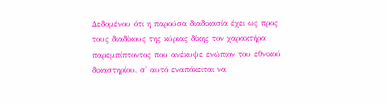Δεδομένου ότι η παρούσα διαδικασία έχει ως προς τους διαδίκους της κύριας δίκης τον χαρακτήρα παρεμπίπτοντος που ανέκυψε ενώπιον του εθνικού δικαστηρίου, σ' αυτό εναπόκειται να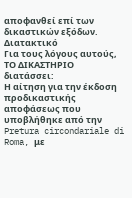αποφανθεί επί των δικαστικών εξόδων.
Διατακτικό
Για τους λόγους αυτούς,
ΤΟ ΔΙΚΑΣΤΗΡΙΟ
διατάσσει:
Η αίτηση για την έκδοση προδικαστικής αποφάσεως που υποβλήθηκε από την Pretura circondariale di Roma, με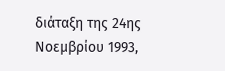διάταξη της 24ης Νοεμβρίου 1993,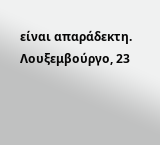είναι απαράδεκτη.
Λουξεμβούργο, 23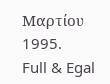Μαρτίου 1995.
Full & Egal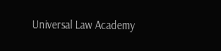Universal Law Academy